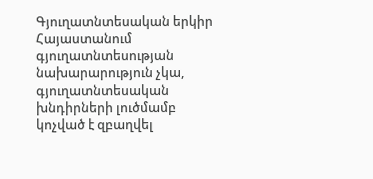Գյուղատնտեսական երկիր Հայաստանում գյուղատնտեսության նախարարություն չկա, գյուղատնտեսական խնդիրների լուծմամբ կոչված է զբաղվել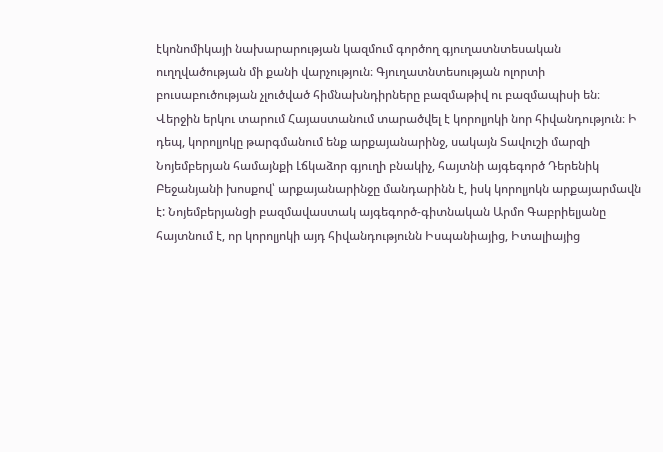էկոնոմիկայի նախարարության կազմում գործող գյուղատնտեսական ուղղվածության մի քանի վարչություն։ Գյուղատնտեսության ոլորտի բուսաբուծության չլուծված հիմնախնդիրները բազմաթիվ ու բազմապիսի են։ Վերջին երկու տարում Հայաստանում տարածվել է կորոլյոկի նոր հիվանդություն։ Ի դեպ, կորոլյոկը թարգմանում ենք արքայանարինջ, սակայն Տավուշի մարզի Նոյեմբերյան համայնքի Լճկաձոր գյուղի բնակիչ, հայտնի այգեգործ Դերենիկ Բեջանյանի խոսքով՝ արքայանարինջը մանդարինն է, իսկ կորոլյոկն արքայարմավն է: Նոյեմբերյանցի բազմավաստակ այգեգործ-գիտնական Արմո Գաբրիելյանը հայտնում է, որ կորոլյոկի այդ հիվանդությունն Իսպանիայից, Իտալիայից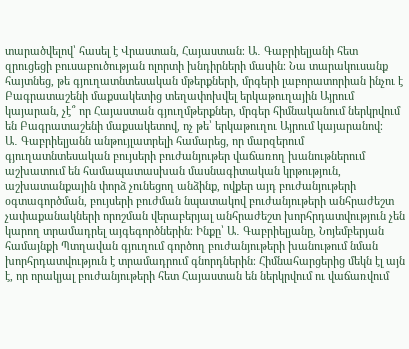տարածվելով՝ հասել է Վրաստան, Հայաստան։ Ա․ Գաբրիելյանի հետ զրուցեցի բուսաբուծության ոլորտի խնդիրների մասին։ Նա տարակուսանք հայտնեց, թե գյուղատնտեսական մթերքների, մրգերի լաբորատորիան ինչու է Բագրատաշենի մաքսակետից տեղափոխվել երկաթուղային Այրում կայարան, չէ՞ որ Հայաստան գյուղմթերքներ, մրգեր հիմնականում ներկրվում են Բագրատաշենի մաքսակետով, ոչ թե՝ երկաթուղու Այրում կայարանով։
Ա․ Գաբրիելյանն անթույլատրելի համարեց, որ մարզերում գյուղատնտեսական բույսերի բուժանյութեր վաճառող խանութներում աշխատում են համապատասխան մասնագիտական կրթություն, աշխատանքային փորձ չունեցող անձինք, ովքեր այդ բուժանյութերի օգտագործման, բույսերի բուժման նպատակով բուժանյութերի անհրաժեշտ չափաքանակների որոշման վերաբերյալ անհրաժեշտ խորհրդատվություն չեն կարող տրամադրել այգեգործներին։ Ինքը՝ Ա․ Գաբրիելյանը, Նոյեմբերյան համայնքի Պտղավան գյուղում գործող բուժանյութերի խանութում նման խորհրդատվություն է տրամադրում գնորդներին։ Հիմնահարցերից մեկն էլ այն է, որ որակյալ բուժանյութերի հետ Հայաստան են ներկրվում ու վաճառվում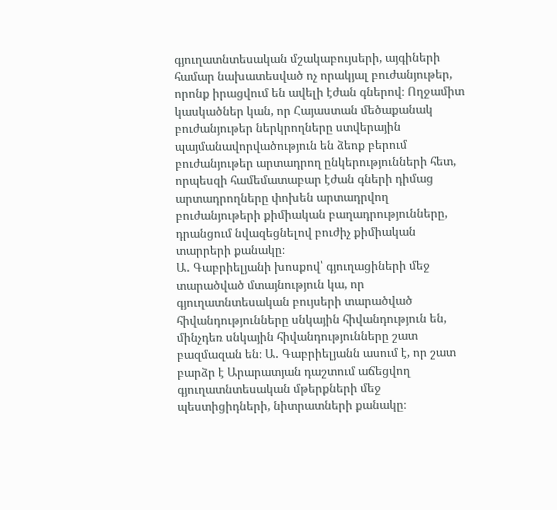գյուղատնտեսական մշակաբույսերի, այգիների համար նախատեսված ոչ որակյալ բուժանյութեր, որոնք իրացվում են ավելի էժան գներով։ Ողջամիտ կասկածներ կան, որ Հայաստան մեծաքանակ բուժանյութեր ներկրողները ստվերային պայմանավորվածություն են ձեոք բերում բուժանյութեր արտադրող ընկերությունների հետ, որպեսզի համեմատաբար էժան գների դիմաց արտադրողները փոխեն արտադրվող բուժանյութերի քիմիական բաղադրությունները, դրանցում նվազեցնելով բուժիչ քիմիական տարրերի քանակը։
Ա․ Գաբրիելյանի խոսքով՝ գյուղացիների մեջ տարածված մտայնություն կա, որ գյուղատնտեսական բույսերի տարածված հիվանդությունները սնկային հիվանդություն են, մինչդեռ սնկային հիվանդությունները շատ բազմազան են։ Ա․ Գաբրիելյանն ասում է, որ շատ բարձր է Արարատյան դաշտում աճեցվող գյուղատնտեսական մթերքների մեջ պեստիցիդների, նիտրատների քանակը։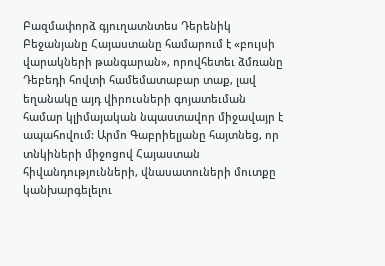Բազմափորձ գյուղատնտես Դերենիկ Բեջանյանը Հայաստանը համարում է «բույսի վարակների թանգարան», որովհետեւ ձմռանը Դեբեդի հովտի համեմատաբար տաք, լավ եղանակը այդ վիրուսների գոյատեւման համար կլիմայական նպաստավոր միջավայր է ապահովում: Արմո Գաբրիելյանը հայտնեց, որ տնկիների միջոցով Հայաստան հիվանդությունների, վնասատուների մուտքը կանխարգելելու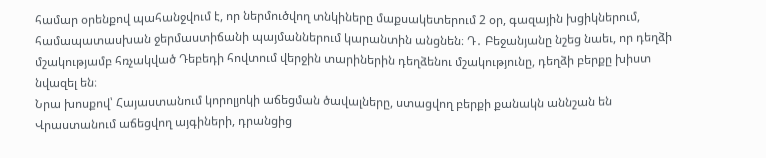համար օրենքով պահանջվում է, որ ներմուծվող տնկիները մաքսակետերում 2 օր, գազային խցիկներում, համապատասխան ջերմաստիճանի պայմաններում կարանտին անցնեն։ Դ․ Բեջանյանը նշեց նաեւ, որ դեղձի մշակությամբ հռչակված Դեբեդի հովտում վերջին տարիներին դեղձենու մշակությունը, դեղձի բերքը խիստ նվազել են։
Նրա խոսքով՝ Հայաստանում կորոլյոկի աճեցման ծավալները, ստացվող բերքի քանակն աննշան են Վրաստանում աճեցվող այգիների, դրանցից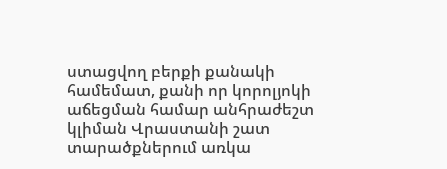ստացվող բերքի քանակի համեմատ, քանի որ կորոլյոկի աճեցման համար անհրաժեշտ կլիման Վրաստանի շատ տարածքներում առկա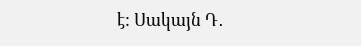է: Սակայն Դ․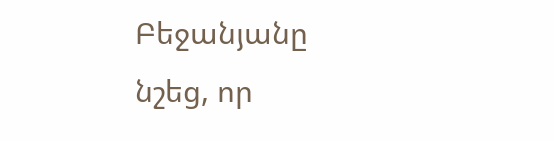Բեջանյանը նշեց, որ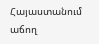Հայաստանում աճող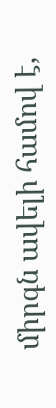միրգն ավելի համով է,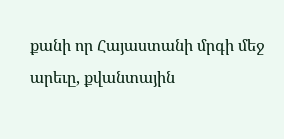քանի որ Հայաստանի մրգի մեջ արեւը, քվանտային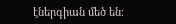էներգիան մեծ են։